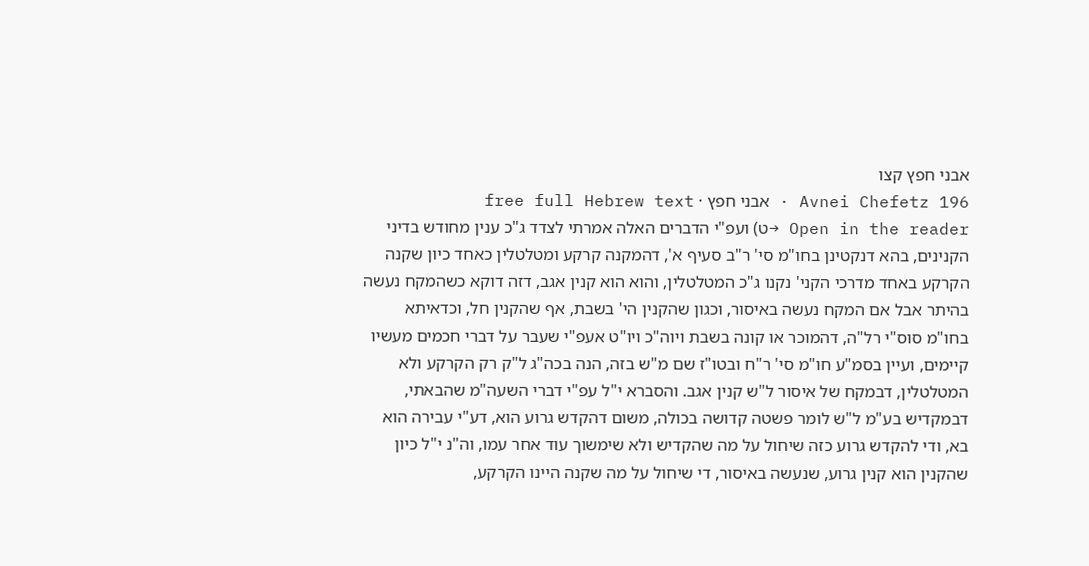אבני חפץ קצו
Avnei Chefetz 196 · אבני חפץ · free full Hebrew text
Open in the reader →ט) ועפ"י הדברים האלה אמרתי לצדד ג"כ ענין מחודש בדיני הקנינים, בהא דנקטינן בחו"מ סי' ר"ב סעיף א', דהמקנה קרקע ומטלטלין כאחד כיון שקנה הקרקע באחד מדרכי הקני' נקנו ג"כ המטלטלין, והוא הוא קנין אגב, דזה דוקא כשהמקח נעשה בהיתר אבל אם המקח נעשה באיסור, וכגון שהקנין הי' בשבת, אף שהקנין חל, וכדאיתא בחו"מ סוס"י רל"ה, דהמוכר או קונה בשבת ויוה"כ ויו"ט אעפ"י שעבר על דברי חכמים מעשיו קיימים, ועיין בסמ"ע חו"מ סי' ר"ח ובטו"ז שם מ"ש בזה, הנה בכה"ג ל"ק רק הקרקע ולא המטלטלין, דבמקח של איסור ל"ש קנין אגב. והסברא י"ל עפ"י דברי השעה"מ שהבאתי, דבמקדיש בע"מ ל"ש לומר פשטה קדושה בכולה, משום דהקדש גרוע הוא, דע"י עבירה הוא בא, ודי להקדש גרוע כזה שיחול על מה שהקדיש ולא שימשוך עוד אחר עמו, וה"נ י"ל כיון שהקנין הוא קנין גרוע, שנעשה באיסור, די שיחול על מה שקנה היינו הקרקע,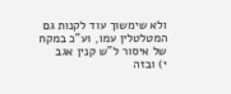ולא שימשוך עוד לקנות גם המטלטלין עמו, וע"כ במקח של איסור ל"ש קנין אגב
י) ובזה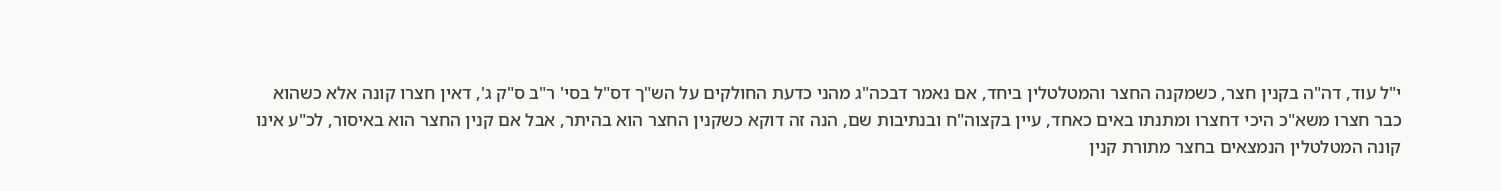י"ל עוד, דה"ה בקנין חצר, כשמקנה החצר והמטלטלין ביחד, אם נאמר דבכה"ג מהני כדעת החולקים על הש"ך דס"ל בסי' ר"ב ס"ק ג', דאין חצרו קונה אלא כשהוא כבר חצרו משא"כ היכי דחצרו ומתנתו באים כאחד, עיין בקצוה"ח ובנתיבות שם, הנה זה דוקא כשקנין החצר הוא בהיתר, אבל אם קנין החצר הוא באיסור, לכ"ע אינו קונה המטלטלין הנמצאים בחצר מתורת קנין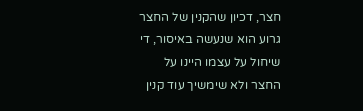חצר, דכיון שהקנין של החצר גרוע הוא שנעשה באיסור, די שיחול על עצמו היינו על החצר ולא שימשיך עוד קנין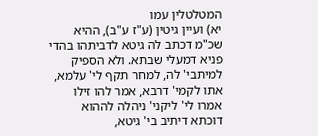המטלטלין עמו
יא) ועיין גיטין (ע"ז ע"ב), ההיא שכ"מ דכתב לה גיטא לדביתהו בהדי פניא דמעלי שבתא. ולא הספיק למיתבי' לה, למחר תקף לי' עלמא, אתו לקמי' דרבא, אמר להו זילו אמרו לי' ליקני' ניהלה לההוא דוכתא דיתיב בי' גיטא,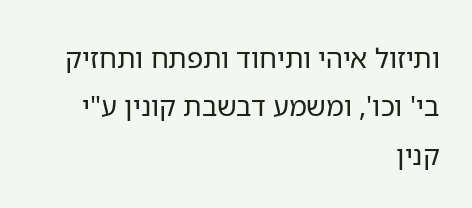ותיזול איהי ותיחוד ותפתח ותחזיק בי' וכו', ומשמע דבשבת קונין ע"י קנין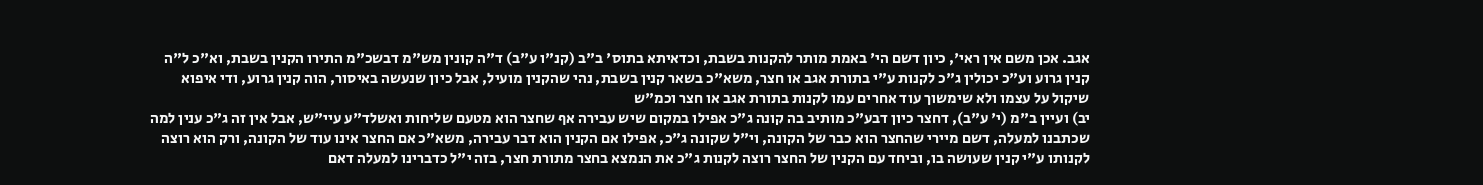אגב. אכן משם אין ראי', כיון דשם הי' באמת מותר להקנות בשבת, וכדאיתא בתוס' ב"ב (קנ"ו ע"ב) ד"ה קונין מש"מ דבשכ"מ התירו הקנין בשבת, וא"כ ל"ה קנין גרוע וע"כ יכולין ג"כ לקנות ע"י בתורת אגב או חצר, משא"כ בשאר קנין בשבת, נהי שהקנין מועיל, אבל כיון שנעשה באיסור, הוה קנין גרוע, ודי איפוא שיקול על עצמו ולא שימשוך עוד אחרים עמו לקנות בתורת אגב או חצר וכמ"ש
יב) ועיין ב"מ (י' ע"ב), דחצר כיון דבע"כ מותיב בה קונה ג"כ אפילו במקום שיש עבירה אף שחצר הוא מטעם שליחות ואשלד"ע עיי"ש, אבל אין זה ג"כ ענין למה שכתבנו למעלה, דשם מיירי שהחצר הוא כבר של הקונה, וי"ל שקונה ג"כ, אפילו אם הקנין הוא דבר עבירה, משא"כ אם החצר אינו עוד של הקונה, ורק הוא רוצה לקנותו ע"י קנין שעושה בו, וביחד עם הקנין של החצר רוצה לקנות ג"כ את הנמצא בחצר מתורת חצר, בזה י"ל כדברינו למעלה דאם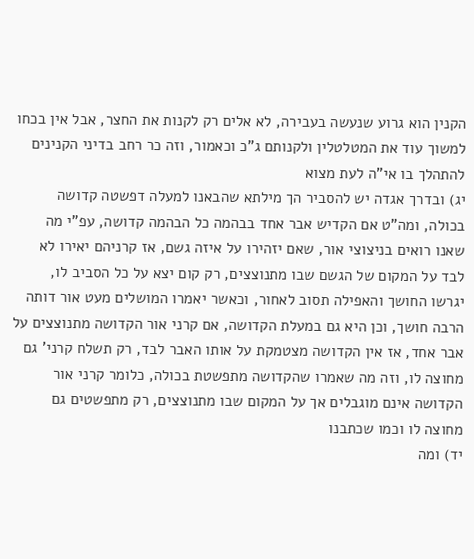הקנין הוא גרוע שנעשה בעבירה, לא אלים רק לקנות את החצר, אבל אין בכחו למשוך עוד את המטלטלין ולקנותם ג"כ וכאמור, וזה כר רחב בדיני הקנינים להתהלך בו אי"ה לעת מצוא
יג) ובדרך אגדה יש להסביר הך מילתא שהבאנו למעלה דפשטה קדושה בכולה, ומה"ט אם הקדיש אבר אחד בבהמה כל הבהמה קדושה, עפ"י מה שאנו רואים בניצוצי אור, שאם יזהירו על איזה גשם, אז קרניהם יאירו לא לבד על המקום של הגשם שבו מתנוצצים, רק קום יצא על כל הסביב לו, יגרשו החושך והאפילה תסוב לאחור, וכאשר יאמרו המושלים מעט אור דותה הרבה חושך, וכן היא גם במעלת הקדושה, אם קרני אור הקדושה מתנוצצים על אבר אחד, אז אין הקדושה מצטמקת על אותו האבר לבד, רק תשלח קרני' גם מחוצה לו, וזה מה שאמרו שהקדושה מתפשטת בכולה, כלומר קרני אור הקדושה אינם מוגבלים אך על המקום שבו מתנוצצים, רק מתפשטים גם מחוצה לו וכמו שכתבנו
יד) ומה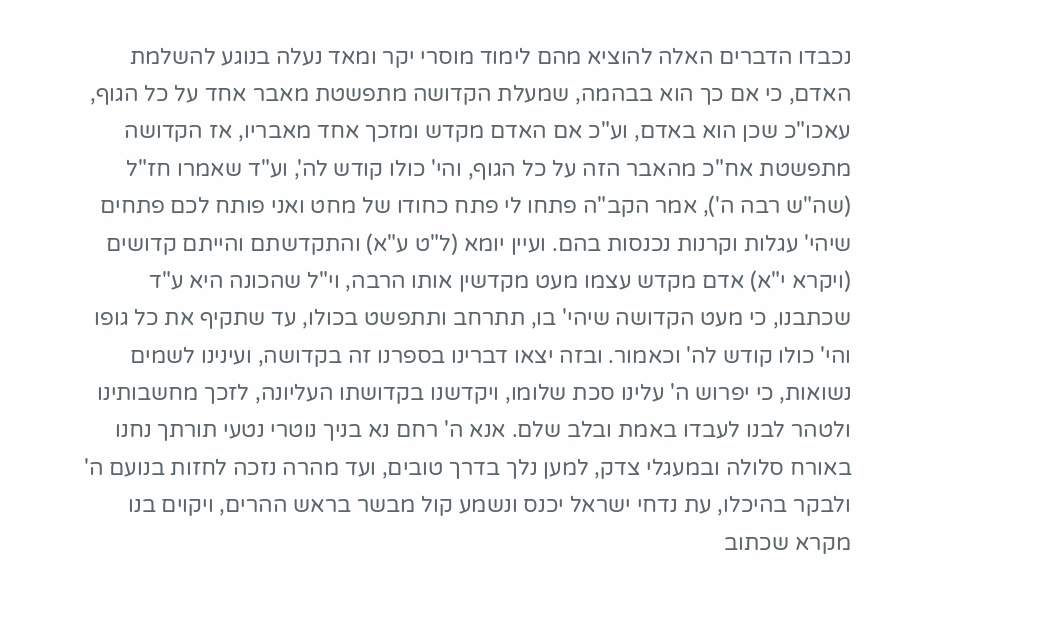נכבדו הדברים האלה להוציא מהם לימוד מוסרי יקר ומאד נעלה בנוגע להשלמת האדם, כי אם כך הוא בבהמה, שמעלת הקדושה מתפשטת מאבר אחד על כל הגוף, עאכו"כ שכן הוא באדם, וע"כ אם האדם מקדש ומזכך אחד מאבריו, אז הקדושה מתפשטת אח"כ מהאבר הזה על כל הגוף, והי' כולו קודש לה', וע"ד שאמרו חז"ל (שה"ש רבה ה'), אמר הקב"ה פתחו לי פתח כחודו של מחט ואני פותח לכם פתחים שיהי' עגלות וקרנות נכנסות בהם. ועיין יומא (ל"ט ע"א) והתקדשתם והייתם קדושים (ויקרא י"א) אדם מקדש עצמו מעט מקדשין אותו הרבה, וי"ל שהכונה היא ע"ד שכתבנו, כי מעט הקדושה שיהי' בו, תתרחב ותתפשט בכולו, עד שתקיף את כל גופו והי' כולו קודש לה' וכאמור. ובזה יצאו דברינו בספרנו זה בקדושה, ועינינו לשמים נשואות, כי יפרוש ה' עלינו סכת שלומו, ויקדשנו בקדושתו העליונה, לזכך מחשבותינו ולטהר לבנו לעבדו באמת ובלב שלם. אנא ה' רחם נא בניך נוטרי נטעי תורתך נחנו באורח סלולה ובמעגלי צדק, למען נלך בדרך טובים, ועד מהרה נזכה לחזות בנועם ה' ולבקר בהיכלו, עת נדחי ישראל יכנס ונשמע קול מבשר בראש ההרים, ויקוים בנו מקרא שכתוב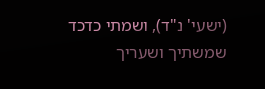(ישעי' נ"ד), ושמתי כדכד שמשתיך ושעריך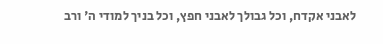לאבני אקדח, וכל גבולך לאבני חפץ, וכל בניך למודי ה' ורב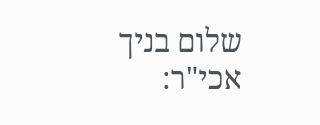שלום בניך אכי"ר: